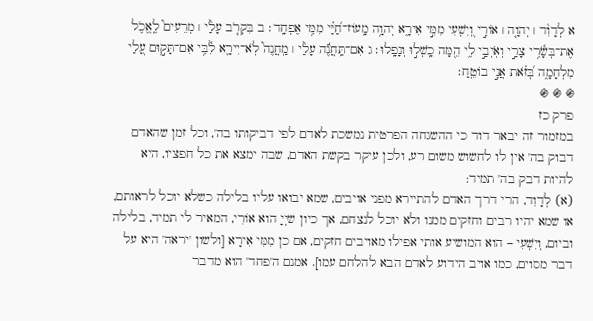א לְדָוִ֨ד ׀ יְהוָ֤ה ׀ אוֹרִ֣י וְ֭יִשְׁעִי מִמִּ֣י אִירָ֑א יְהוָ֥ה מָֽעוֹז־חַ֝יַּ֗י מִמִּ֥י אֶפְחָֽד׃ ב בִּקְרֹ֤ב עָלַ֨י ׀ מְרֵעִים֮ לֶֽאֱכֹ֪ל אֶת־בְּשָׂ֫רִ֥י צָרַ֣י וְאֹֽיְבַ֣י לִ֑י הֵ֖מָּה כָֽשְׁל֣וּ וְנָפָֽלוּ׃ ג אִם־תַּֽחֲנֶ֬ה עָלַ֨י ׀ מַֽחֲנֶה֮ לֹֽא־יִירָ֪א לִ֫בִּ֥י אִם־תָּק֣וּם עָ֭לַי מִלְחָמָ֑ה בְּ֝זֹ֗את אֲנִ֣י בוֹטֵֽחַ׃
֍ ֍ ֍
פרק כז
במזמור זה יבאר דוד כי ההשגחה הפרטית נמשכת לאדם לפי דביקותו בה', וכל זמן שהאדם דבוק בה' אין לו לחשוש משום רע, ולכן עיקר בקשת האדם, שבה ימצא את כל חפציו, היא להיות דבק בה' תמיד:
(א) לְדָוִד, הרי דרך האדם להתיירא מפני אויבים, שמא יבואו עליו בלילה כשלא יוכל לראותם, או שמא יהיו רבים וחזקים ממנו ולא יוכל לנצחם, אך כיון שיְיָ הוא אוֹרִי, המאיר לי תמיד, בלילה וביום, וְיִשְׁעִי – הוא המושיע אותי אפילו מאויבים חזקים, אם כן מִמִּי אִירָא [ולשון 'יראה' היא על דבר מסוים, כמו אויב הידוע לאדם הבא להלחם עמו]. אמנם ה'פחד' הוא מדבר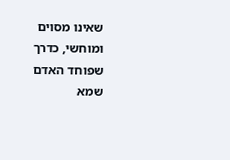שאינו מסוים ומוחשי, כדרך שפוחד האדם שמא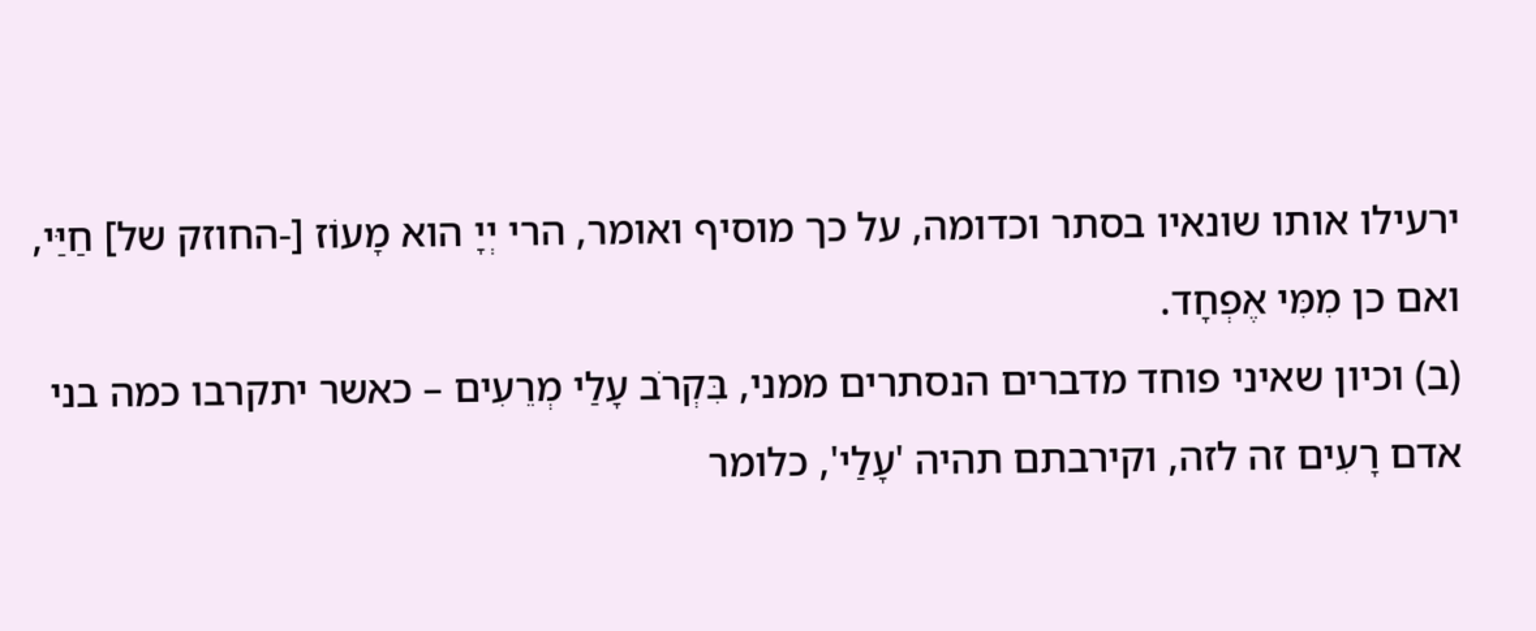ירעילו אותו שונאיו בסתר וכדומה, על כך מוסיף ואומר, הרי יְיָ הוא מָעוֹז [-החוזק של] חַיַּי, ואם כן מִמִּי אֶפְחָד.
(ב) וכיון שאיני פוחד מדברים הנסתרים ממני, בִּקְרֹב עָלַי מְרֵעִים – כאשר יתקרבו כמה בני אדם רָעִים זה לזה, וקירבתם תהיה 'עָלַי', כלומר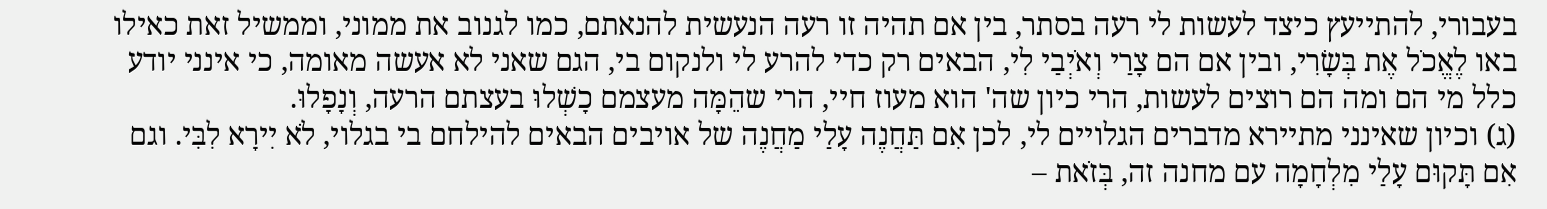בעבורי, להתייעץ כיצד לעשות לי רעה בסתר, בין אם תהיה זו רעה הנעשית להנאתם, כמו לגנוב את ממוני, וממשיל זאת כאילו באו לֶאֱכֹל אֶת בְּשָׂרִי, ובין אם הם צָרַי וְאֹיְבַי לִי, הבאים רק כדי להרע לי ולנקום בי, הגם שאני לא אעשה מאומה, כי אינני יודע כלל מי הם ומה הם רוצים לעשות, הרי כיון שה' הוא מעוז חיי, הרי שהֵמָּה מעצמם כָשְׁלוּ בעצתם הרעה, וְנָפָלוּ.
(ג) וכיון שאינני מתיירא מדברים הגלויים לי, לכן אִם תַּחֲנֶה עָלַי מַחֲנֶה של אויבים הבאים להילחם בי בגלוי, לֹא יִירָא לִבִּי. וגם אִם תָּקוּם עָלַי מִלְחָמָה עם מחנה זה, בְּזֹאת –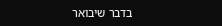בדבר שיבואר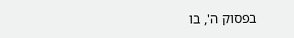בפסוק ה', בו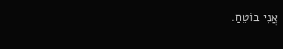אֲנִי בוֹטֵחַ.